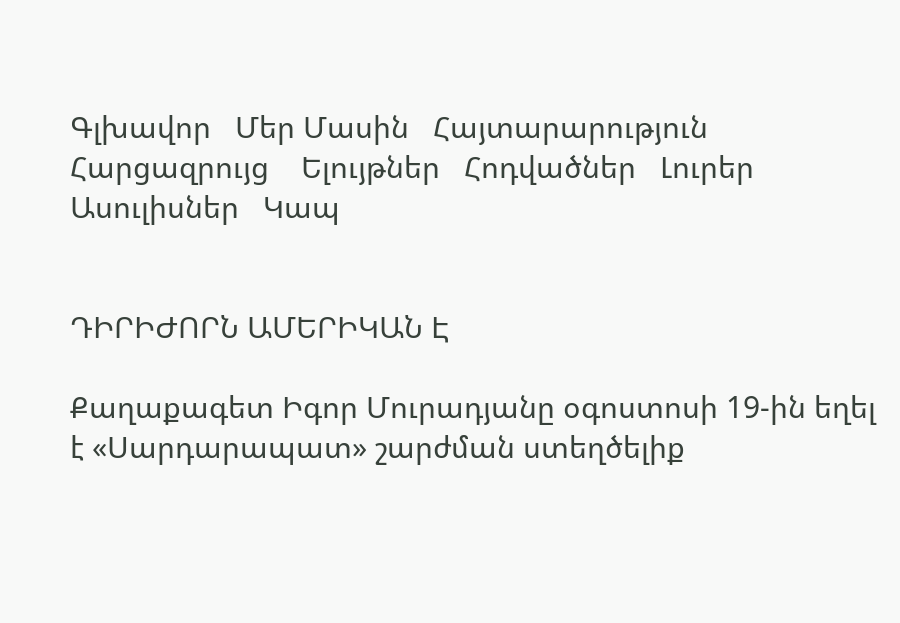Գլխավոր   Մեր Մասին   Հայտարարություն   Հարցազրույց    Ելույթներ   Հոդվածներ   Լուրեր   Ասուլիսներ   Կապ


ԴԻՐԻԺՈՐՆ ԱՄԵՐԻԿԱՆ Է

Քաղաքագետ Իգոր Մուրադյանը օգոստոսի 19-ին եղել է «Սարդարապատ» շարժման ստեղծելիք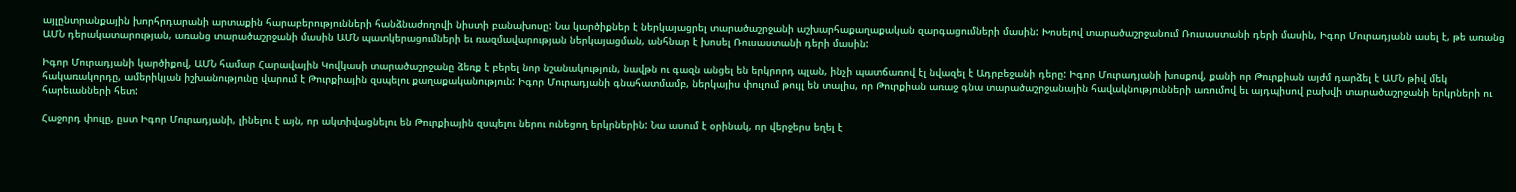այլընտրանքային խորհրդարանի արտաքին հարաբերությունների հանձնաժողովի նիստի բանախոսը: Նա կարծիքներ է ներկայացրել տարածաշրջանի աշխարհաքաղաքական զարգացումների մասին: Խոսելով տարածաշրջանում Ռուսաստանի դերի մասին, Իգոր Մուրադյանն ասել է, թե առանց ԱՄՆ դերակատարության, առանց տարածաշրջանի մասին ԱՄՆ պատկերացումների եւ ռազմավարության ներկայացման, անհնար է խոսել Ռուսաստանի դերի մասին:

Իգոր Մուրադյանի կարծիքով, ԱՄՆ համար Հարավային Կովկասի տարածաշրջանը ձեռք է բերել նոր նշանակություն, նավթն ու գազն անցել են երկրորդ պլան, ինչի պատճառով էլ նվազել է Ադրբեջանի դերը: Իգոր Մուրադյանի խոսքով, քանի որ Թուրքիան այժմ դարձել է ԱՄՆ թիվ մեկ հակառակորդը, ամերիկյան իշխանությունը վարում է Թուրքիային զսպելու քաղաքականություն: Իգոր Մուրադյանի գնահատմամբ, ներկայիս փուլում թույլ են տալիս, որ Թուրքիան առաջ գնա տարածաշրջանային հավակնությունների առումով եւ այդպիսով բախվի տարածաշրջանի երկրների ու հարեւանների հետ:

Հաջորդ փուլը, ըստ Իգոր Մուրադյանի, լինելու է այն, որ ակտիվացնելու են Թուրքիային զսպելու ներու ունեցող երկրներին: Նա ասում է օրինակ, որ վերջերս եղել է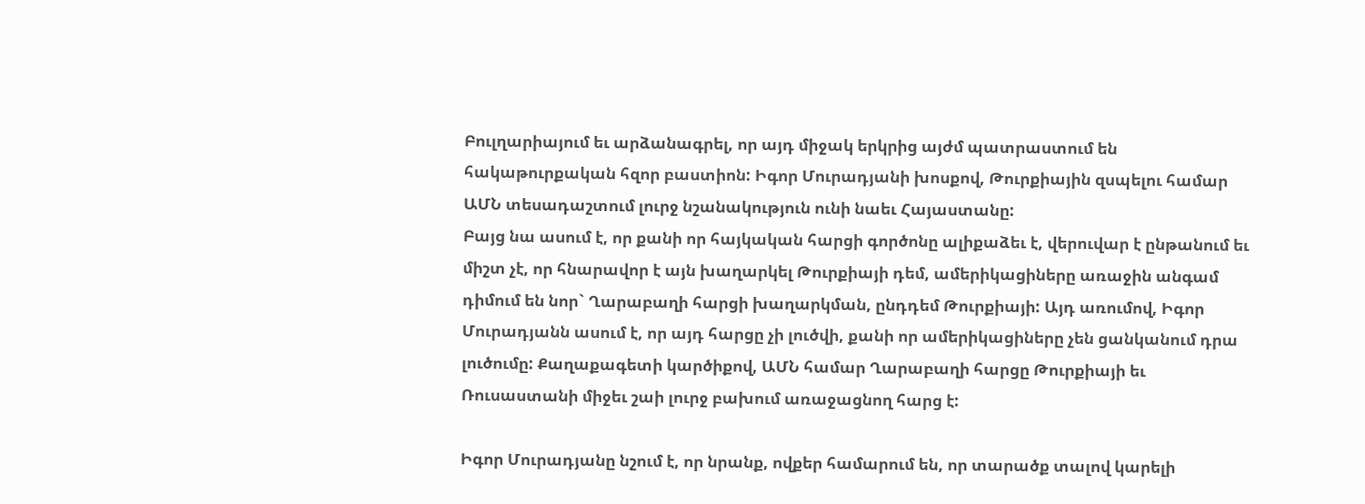Բուլղարիայում եւ արձանագրել, որ այդ միջակ երկրից այժմ պատրաստում են հակաթուրքական հզոր բաստիոն: Իգոր Մուրադյանի խոսքով, Թուրքիային զսպելու համար ԱՄՆ տեսադաշտում լուրջ նշանակություն ունի նաեւ Հայաստանը:
Բայց նա ասում է, որ քանի որ հայկական հարցի գործոնը ալիքաձեւ է, վերուվար է ընթանում եւ միշտ չէ, որ հնարավոր է այն խաղարկել Թուրքիայի դեմ, ամերիկացիները առաջին անգամ դիմում են նոր` Ղարաբաղի հարցի խաղարկման, ընդդեմ Թուրքիայի: Այդ առումով, Իգոր Մուրադյանն ասում է, որ այդ հարցը չի լուծվի, քանի որ ամերիկացիները չեն ցանկանում դրա լուծումը: Քաղաքագետի կարծիքով, ԱՄՆ համար Ղարաբաղի հարցը Թուրքիայի եւ Ռուսաստանի միջեւ շաի լուրջ բախում առաջացնող հարց է:

Իգոր Մուրադյանը նշում է, որ նրանք, ովքեր համարում են, որ տարածք տալով կարելի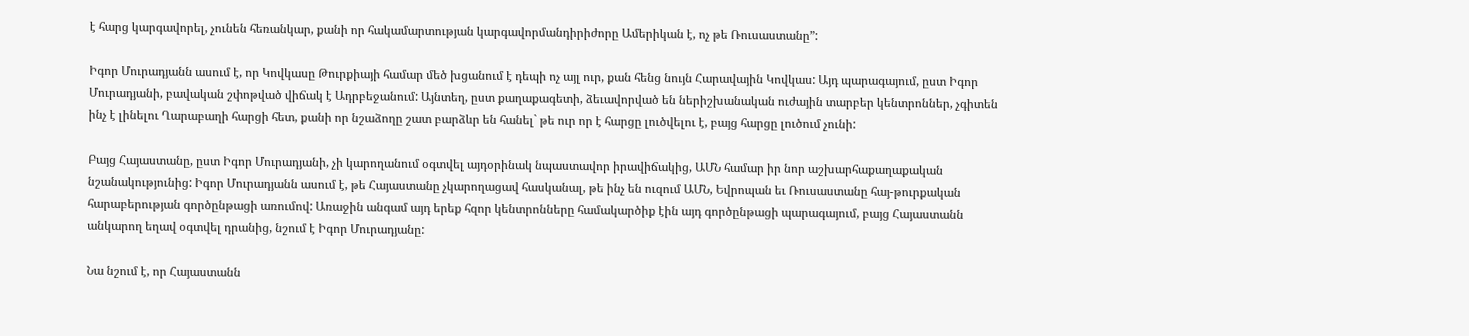է հարց կարգավորել, չունեն հեռանկար, քանի որ հակամարտության կարգավորմանդիրիժորը Ամերիկան է, ոչ թե Ռուսաստանը”:

Իգոր Մուրադյանն ասում է, որ Կովկասը Թուրքիայի համար մեծ խցանում է դեպի ոչ այլ ուր, քան հենց նույն Հարավային Կովկաս: Այդ պարագայում, ըստ Իգոր Մուրադյանի, բավական շփոթված վիճակ է Ադրբեջանում: Այնտեղ, ըստ քաղաքագետի, ձեւավորված են ներիշխանական ուժային տարբեր կենտրոններ, չգիտեն ինչ է լինելու Ղարաբաղի հարցի հետ, քանի որ նշաձողը շատ բարձևր են հանել` թե ուր որ է հարցը լուծվելու է, բայց հարցը լուծում չունի:

Բայց Հայաստանը, ըստ Իգոր Մուրադյանի, չի կարողանում օգտվել այդօրինակ նպաստավոր իրավիճակից, ԱՄՆ համար իր նոր աշխարհաքաղաքական նշանակությունից: Իգոր Մուրադյանն ասում է, թե Հայաստանը չկարողացավ հասկանալ, թե ինչ են ուզում ԱՄՆ, Եվրոպան եւ Ռուսաստանը հայ-թուրքական հարաբերության գործընթացի առումով: Առաջին անգամ այդ երեք հզոր կենտրոնները համակարծիք էին այդ գործընթացի պարագայում, բայց Հայաստանն անկարող եղավ օգտվել դրանից, նշում է Իգոր Մուրադյանը:

Նա նշում է, որ Հայաստանն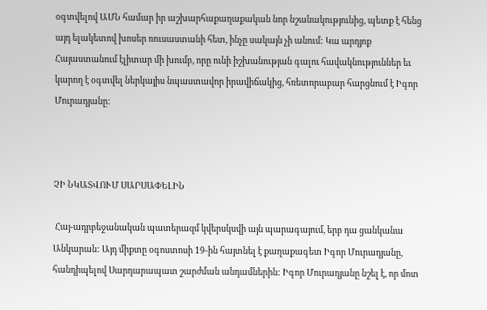օգտվելով ԱՄՆ համար իր աշխարհաքաղաքական նոր նշանակությունից, պետք է հենց այդ ելակետով խոսեր ռուսաստանի հետ, ինչը սակայն չի անում: Կա արդյոք Հայաստանում էլիտար մի խումբ, որը ունի իշխանության գալու հավակնություններ եւ կարող է օգտվել ներկայիս նպաստավոր իրավիճակից, հռետորաբար հարցնում է Իգոր Մուրադյանը:



ՉԻ ՆԿԱՏՎՈՒՄ ՍԱՐՍԱՓԵԼԻՆ

 Հայ-ադրբեջանական պատերազմ կվերսկսվի այն պարագայում, երբ դա ցանկանա Անկարան: Այդ միքտը օգոստոսի 19-ին հայտնել է քաղաքագետ Իգոր Մուրադյանը, հանդիպելով Սարդարապատ շարժման անդամներին: Իգոր Մուրադյանը նշել է, որ մոտ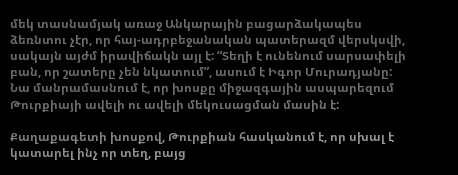մեկ տասնամյակ առաջ Անկարային բացարձակապես ձեռնտու չէր, որ հայ-ադրբեջանական պատերազմ վերսկսվի, սակայն այժմ իրավիճակն այլ է: “Տեղի է ունենում սարսափելի բան, որ շատերը չեն նկատում”, ասում է Իգոր Մուրադյանը: Նա մանրամասնում է, որ խոսքը միջազգային ասպարեզում Թուրքիայի ավելի ու ավելի մեկուսացման մասին է:

Քաղաքագետի խոսքով, Թուրքիան հասկանում է, որ սխալ է կատարել ինչ որ տեղ, բայց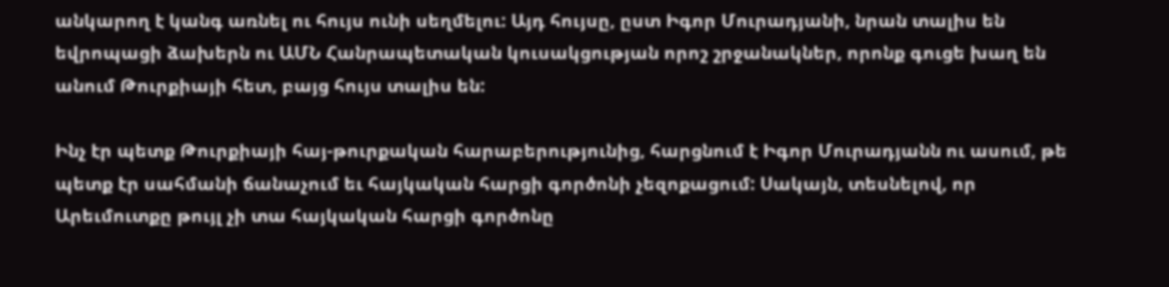անկարող է կանգ առնել ու հույս ունի սեղմելու: Այդ հույսը, ըստ Իգոր Մուրադյանի, նրան տալիս են եվրոպացի ձախերն ու ԱՄՆ Հանրապետական կուսակցության որոշ շրջանակներ, որոնք գուցե խաղ են անում Թուրքիայի հետ, բայց հույս տալիս են:

Ինչ էր պետք Թուրքիայի հայ-թուրքական հարաբերությունից, հարցնում է Իգոր Մուրադյանն ու ասում, թե պետք էր սահմանի ճանաչում եւ հայկական հարցի գործոնի չեզոքացում: Սակայն, տեսնելով, որ Արեւմուտքը թույլ չի տա հայկական հարցի գործոնը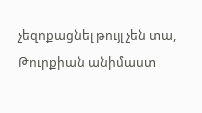չեզոքացնել թույլ չեն տա, Թուրքիան անիմաստ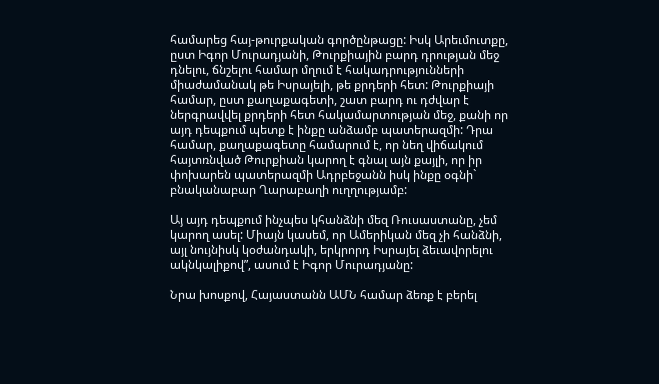համարեց հայ-թուրքական գործընթացը: Իսկ Արեւմուտքը, ըստ Իգոր Մուրադյանի, Թուրքիային բարդ դրության մեջ դնելու, ճնշելու համար մղում է հակադրությունների միաժամանակ թե Իսրայելի, թե քրդերի հետ: Թուրքիայի համար, ըստ քաղաքագետի, շատ բարդ ու դժվար է ներգրավվել քրդերի հետ հակամարտության մեջ, քանի որ այդ դեպքում պետք է ինքը անձամբ պատերազմի: Դրա համար, քաղաքագետը համարում է, որ նեղ վիճակում հայտռնված Թուրքիան կարող է գնալ այն քայլի, որ իր փոխարեն պատերազմի Ադրբեջանն իսկ ինքը օգնի` բնականաբար Ղարաբաղի ուղղությամբ:

Այ այդ դեպքում ինչպես կհանձնի մեզ Ռուսաստանը, չեմ կարող ասել: Միայն կասեմ, որ Ամերիկան մեզ չի հանձնի, այլ նույնիսկ կօժանդակի, երկրորդ Իսրայել ձեւավորելու ակնկալիքով”, ասում է Իգոր Մուրադյանը:

Նրա խոսքով, Հայաստանն ԱՄՆ համար ձեռք է բերել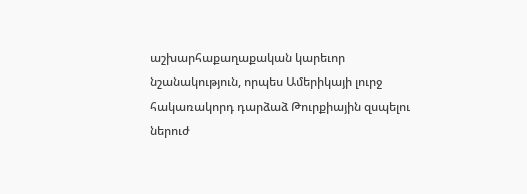աշխարհաքաղաքական կարեւոր նշանակություն, որպես Ամերիկայի լուրջ հակառակորդ դարձաձ Թուրքիային զսպելու ներուժ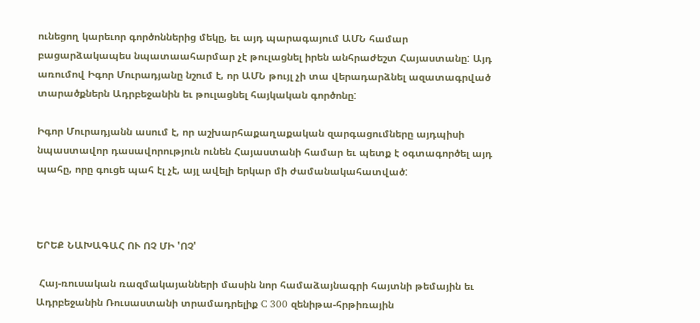ունեցող կարեւոր գործոններից մեկը, եւ այդ պարագայում ԱՄՆ համար բացարձակապես նպատաահարմար չէ թուլացնել իրեն անհրաժեշտ Հայաստանը: Այդ առումով Իգոր Մուրադյանը նշում է, որ ԱՄՆ թույլ չի տա վերադարձնել ազատագրված տարածքներն Ադրբեջանին եւ թուլացնել հայկական գործոնը:

Իգոր Մուրադյանն ասում է, որ աշխարհաքաղաքական զարգացումները այդպիսի նպաստավոր դասավորություն ունեն Հայաստանի համար եւ պետք է օգտագործել այդ պահը, որը գուցե պահ էլ չէ, այլ ավելի երկար մի ժամանակահատված:



ԵՐԵՔ ՆԱԽԱԳԱՀ ՈՒ ՈՉ ՄԻ 'ՈՉ'

 Հայ-ռուսական ռազմակայանների մասին նոր համաձայնագրի հայտնի թեմային եւ Ադրբեջանին Ռուսաստանի տրամադրելիք C 300 զենիթա-հրթիռային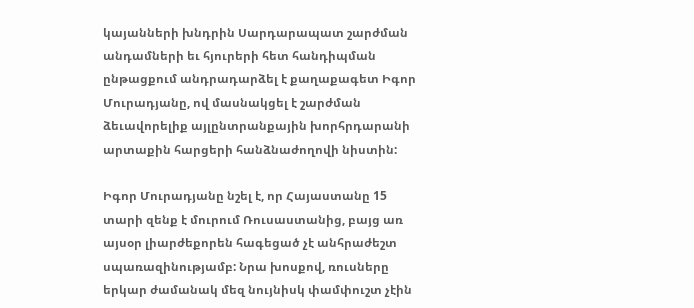կայանների խնդրին Սարդարապատ շարժման անդամների եւ հյուրերի հետ հանդիպման ընթացքում անդրադարձել է քաղաքագետ Իգոր Մուրադյանը, ով մասնակցել է շարժման ձեւավորելիք այլընտրանքային խորհրդարանի արտաքին հարցերի հանձնաժողովի նիստին:

Իգոր Մուրադյանը նշել է, որ Հայաստանը 15 տարի զենք է մուրում Ռուսաստանից, բայց առ այսօր լիարժեքորեն հագեցած չէ անհրաժեշտ սպառազինությամբ: Նրա խոսքով, ռուսները երկար ժամանակ մեզ նույնիսկ փամփուշտ չէին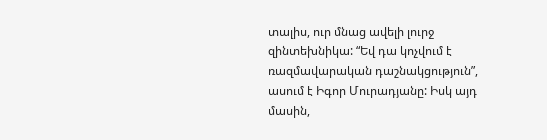տալիս, ուր մնաց ավելի լուրջ զինտեխնիկա: “Եվ դա կոչվում է ռազմավարական դաշնակցություն”, ասում է Իգոր Մուրադյանը: Իսկ այդ մասին,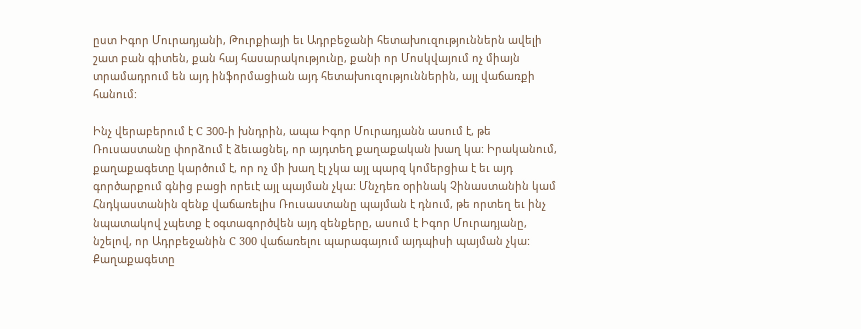ըստ Իգոր Մուրադյանի, Թուրքիայի եւ Ադրբեջանի հետախուզություններն ավելի շատ բան գիտեն, քան հայ հասարակությունը, քանի որ Մոսկվայում ոչ միայն տրամադրում են այդ ինֆորմացիան այդ հետախուզություններին, այլ վաճառքի հանում:

Ինչ վերաբերում է C 300-ի խնդրին, ապա Իգոր Մուրադյանն ասում է, թե Ռուսաստանը փորձում է ձեւացնել, որ այդտեղ քաղաքական խաղ կա: Իրականում, քաղաքագետը կարծում է, որ ոչ մի խաղ էլ չկա այլ պարզ կոմերցիա է եւ այդ գործարքում գնից բացի որեւէ այլ պայման չկա: Մնչդեռ օրինակ Չինաստանին կամ Հնդկաստանին զենք վաճառելիս Ռուսաստանը պայման է դնում, թե որտեղ եւ ինչ նպատակով չպետք է օգտագործվեն այդ զենքերը, ասում է Իգոր Մուրադյանը, նշելով, որ Ադրբեջանին C 300 վաճառելու պարագայում այդպիսի պայման չկա: Քաղաքագետը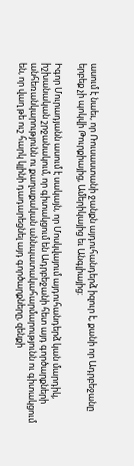ասում է նաեւ, որ Ռուսաստանի ջանքն այդուհանդերձ իզուր է, քանի որ Ադրբեջանը երբեք չի պոկվի Թուրքիայից, Ամերիկայից եւ Անգլիայից:

Իգոր Մուրադյանն ասում է սակայն, որ Մոսկվայում այդուհանդերձ կան մարդիկ, իշխանական շրջանակում, որ գիտակցում են Ադրբեջանի հետ այդ գործարքների անհեռանկարությունն ու քաղաքական աննպատակահարմարությունն ու գիտակցում են, որ վաղ թե ուշ հարկ կլինի դադարեցնել այդ գործարքները, զենքի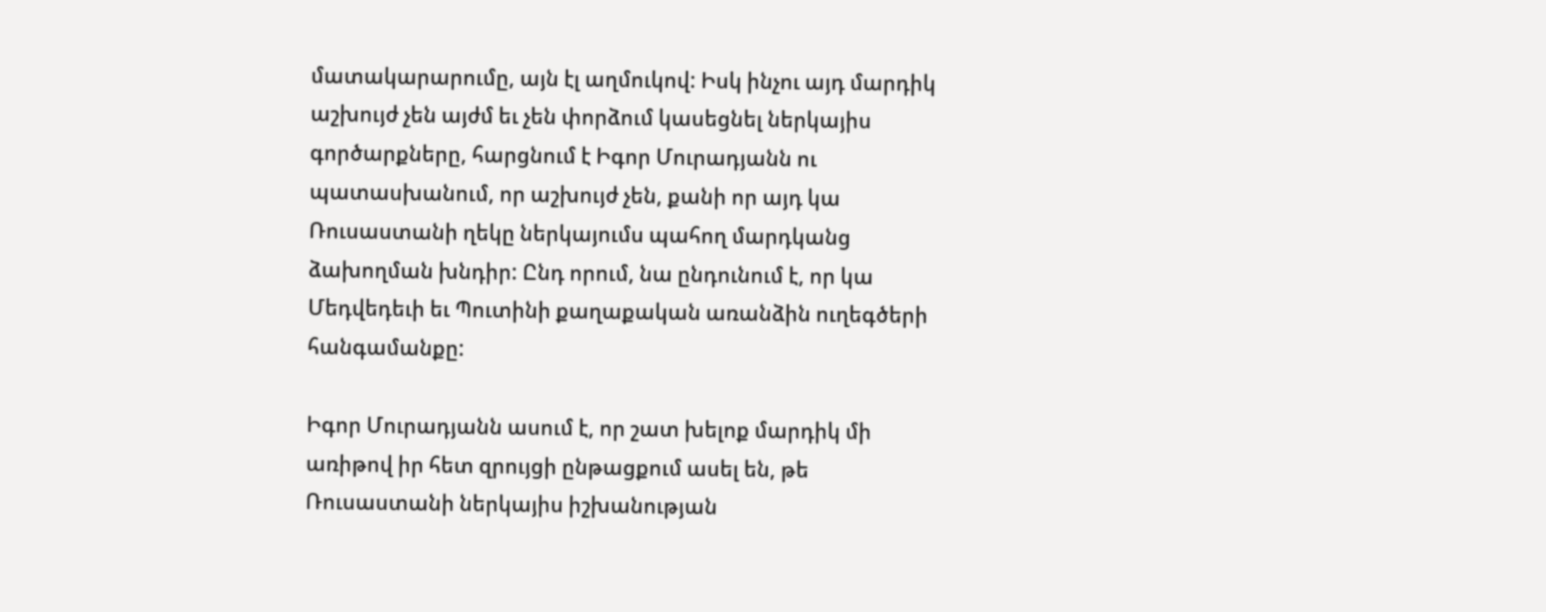մատակարարումը, այն էլ աղմուկով: Իսկ ինչու այդ մարդիկ աշխույժ չեն այժմ եւ չեն փորձում կասեցնել ներկայիս գործարքները, հարցնում է Իգոր Մուրադյանն ու պատասխանում, որ աշխույժ չեն, քանի որ այդ կա Ռուսաստանի ղեկը ներկայումս պահող մարդկանց ձախողման խնդիր: Ընդ որում, նա ընդունում է, որ կա Մեդվեդեւի եւ Պուտինի քաղաքական առանձին ուղեգծերի հանգամանքը:

Իգոր Մուրադյանն ասում է, որ շատ խելոք մարդիկ մի առիթով իր հետ զրույցի ընթացքում ասել են, թե Ռուսաստանի ներկայիս իշխանության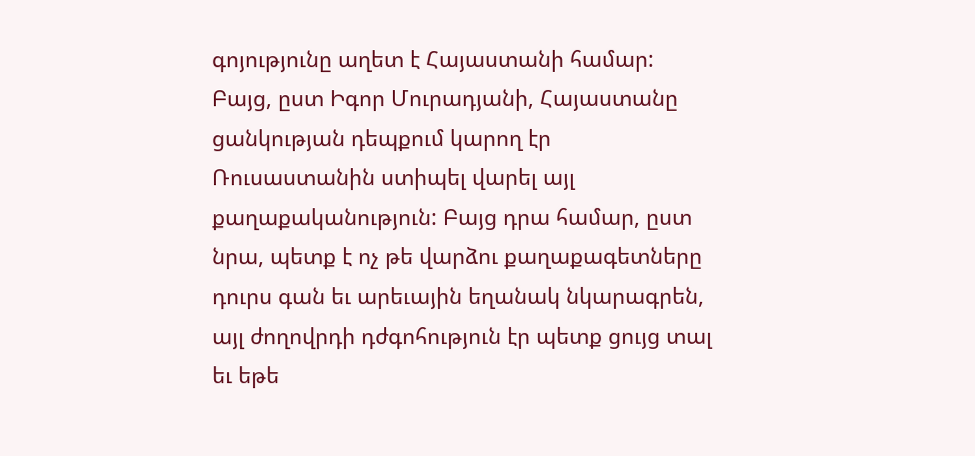գոյությունը աղետ է Հայաստանի համար: Բայց, ըստ Իգոր Մուրադյանի, Հայաստանը ցանկության դեպքում կարող էր Ռուսաստանին ստիպել վարել այլ քաղաքականություն: Բայց դրա համար, ըստ նրա, պետք է ոչ թե վարձու քաղաքագետները դուրս գան եւ արեւային եղանակ նկարագրեն, այլ ժողովրդի դժգոհություն էր պետք ցույց տալ եւ եթե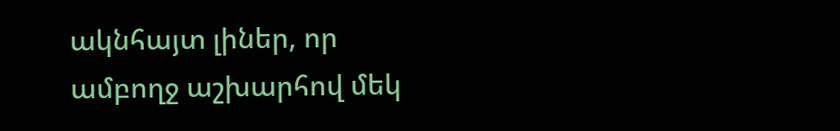ակնհայտ լիներ, որ ամբողջ աշխարհով մեկ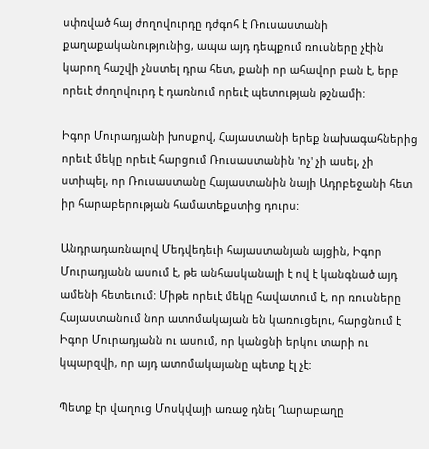սփռված հայ ժողովուրդը դժգոհ է Ռուսաստանի քաղաքականությունից, ապա այդ դեպքում ռուսները չէին կարող հաշվի չնստել դրա հետ, քանի որ ահավոր բան է, երբ որեւէ ժողովուրդ է դառնում որեւէ պետության թշնամի:

Իգոր Մուրադյանի խոսքով, Հայաստանի երեք նախագահներից որեւէ մեկը որեւէ հարցում Ռուսաստանին 'ոչ' չի ասել, չի ստիպել, որ Ռուսաստանը Հայաստանին նայի Ադրբեջանի հետ իր հարաբերության համատեքստից դուրս:

Անդրադառնալով Մեդվեդեւի հայաստանյան այցին, Իգոր Մուրադյանն ասում է, թե անհասկանալի է ով է կանգնած այդ ամենի հետեւում: Միթե որեւէ մեկը հավատում է, որ ռուսները Հայաստանում նոր ատոմակայան են կառուցելու, հարցնում է Իգոր Մուրադյանն ու ասում, որ կանցնի երկու տարի ու կպարզվի, որ այդ ատոմակայանը պետք էլ չէ:

Պետք էր վաղուց Մոսկվայի առաջ դնել Ղարաբաղը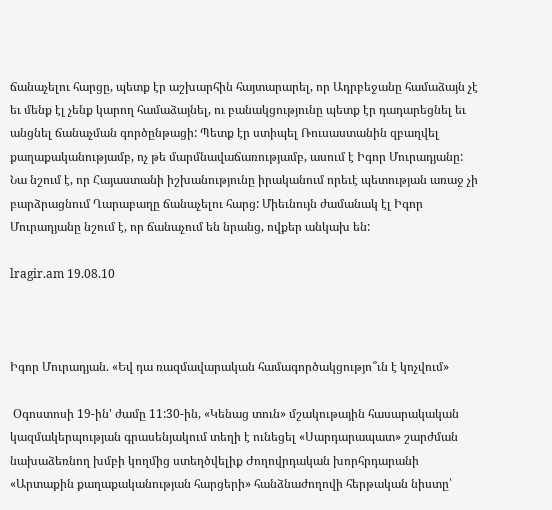ճանաչելու հարցը, պետք էր աշխարհին հայտարարել, որ Ադրբեջանը համաձայն չէ եւ մենք էլ չենք կարող համաձայնել, ու բանակցությունը պետք էր դադարեցնել եւ անցնել ճանաչման գործընթացի: Պետք էր ստիպել Ռուսաստանին զբաղվել քաղաքականությամբ, ոչ թե մարմնավաճառությամբ, ասում է Իգոր Մուրադյանը: Նա նշում է, որ Հայաստանի իշխանությունը իրականում որեւէ պետության առաջ չի բարձրացնում Ղարաբաղը ճանաչելու հարց: Միեւնույն ժամանակ էլ Իգոր Մուրադյանը նշում է, որ ճանաչում են նրանց, ովքեր անկախ են:

lragir.am 19.08.10



Իգոր Մուրադյան. «Եվ դա ռազմավարական համագործակցությո՞ւն է կոչվում»

 Օգոստոսի 19-ին' ժամը 11:30-ին, «Կենաց տուն» մշակութային հասարակական կազմակերպության գրասենյակում տեղի է ունեցել «Սարդարապատ» շարժման նախաձեռնող խմբի կողմից ստեղծվելիք Ժողովրդական խորհրդարանի «Արտաքին քաղաքականության հարցերի» հանձնաժողովի հերթական նիստը՝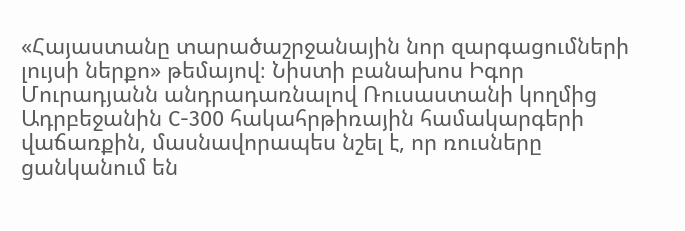«Հայաստանը տարածաշրջանային նոր զարգացումների լույսի ներքո» թեմայով։ Նիստի բանախոս Իգոր Մուրադյանն անդրադառնալով Ռուսաստանի կողմից Ադրբեջանին С-300 հակահրթիռային համակարգերի վաճառքին, մասնավորապես նշել է, որ ռուսները ցանկանում են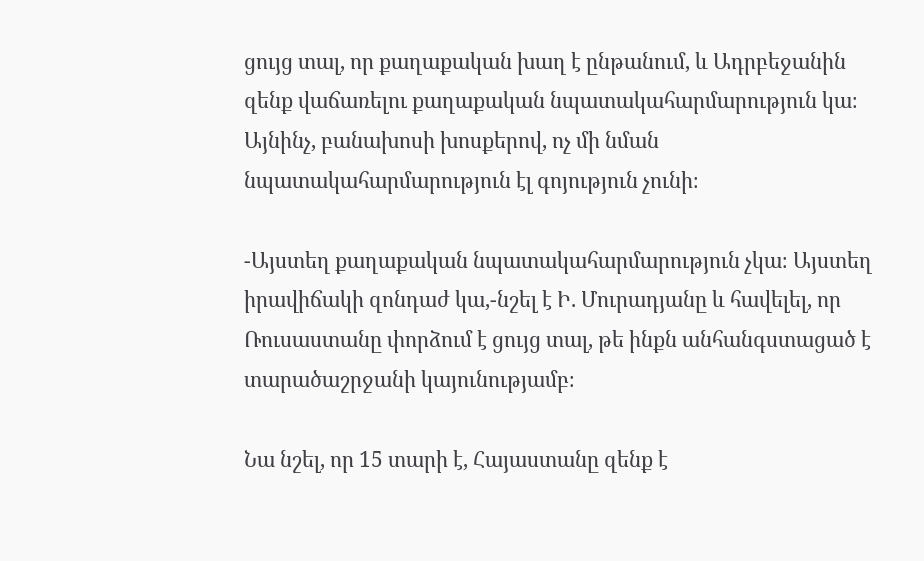ցույց տալ, որ քաղաքական խաղ է ընթանում, և Ադրբեջանին զենք վաճառելու քաղաքական նպատակահարմարություն կա։ Այնինչ, բանախոսի խոսքերով, ոչ մի նման նպատակահարմարություն էլ գոյություն չունի։

-Այստեղ քաղաքական նպատակահարմարություն չկա։ Այստեղ իրավիճակի զոնդաժ կա,-նշել է Ի. Մուրադյանը և հավելել, որ Ռուսաստանը փորձում է ցույց տալ, թե ինքն անհանգստացած է տարածաշրջանի կայունությամբ։

Նա նշել, որ 15 տարի է, Հայաստանը զենք է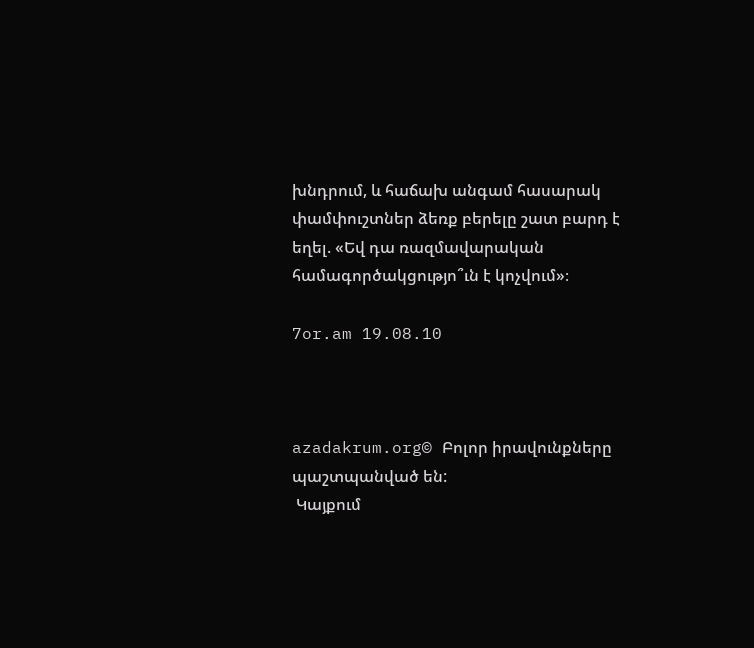խնդրում, և հաճախ անգամ հասարակ փամփուշտներ ձեռք բերելը շատ բարդ է եղել. «Եվ դա ռազմավարական համագործակցությո՞ւն է կոչվում»։

7or.am 19.08.10



azadakrum.org© Բոլոր իրավունքները պաշտպանված են:
 Կայքում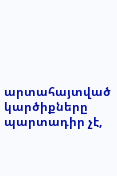արտահայտված կարծիքները պարտադիր չէ,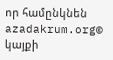որ համընկնեն azadakrum.org© կայքի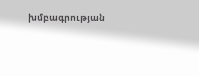խմբագրության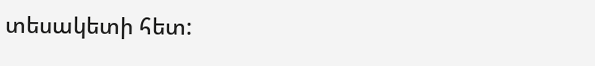տեսակետի հետ: